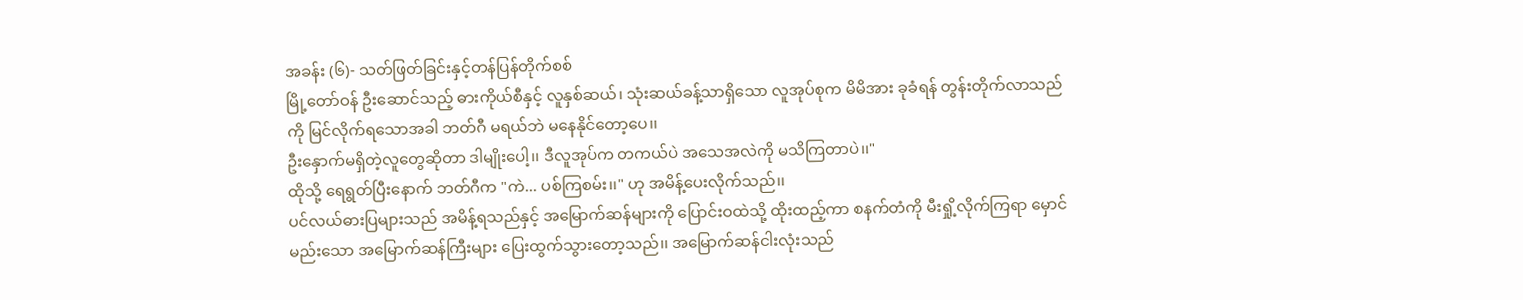အခန်း (၆)- သတ်ဖြတ်ခြင်းနှင့်တန်ပြန်တိုက်စစ်
မြို့တော်ဝန် ဦးဆောင်သည့် ဓားကိုယ်စီနှင့် လူနှစ်ဆယ်၊ သုံးဆယ်ခန့်သာရှိသော လူအုပ်စုက မိမိအား ခုခံရန် တွန်းတိုက်လာသည်ကို မြင်လိုက်ရသောအခါ ဘတ်ဂီ မရယ်ဘဲ မနေနိုင်တော့ပေ၊၊
ဦးနှောက်မရှိတဲ့လူတွေဆိုတာ ဒါမျိုးပေါ့၊၊ ဒီလူအုပ်က တကယ်ပဲ အသေအလဲကို မသိကြတာပဲ၊၊"
ထိုသို့ ရေရွတ်ပြီးနောက် ဘတ်ဂီက "ကဲ... ပစ်ကြစမ်း၊၊" ဟု အမိန့်ပေးလိုက်သည်၊၊
ပင်လယ်ဓားပြများသည် အမိန့်ရသည်နှင့် အမြောက်ဆန်များကို ပြောင်းဝထဲသို့ ထိုးထည့်ကာ စနက်တံကို မီးရှို့လိုက်ကြရာ မှောင်မည်းသော အမြောက်ဆန်ကြီးများ ပြေးထွက်သွားတော့သည်၊၊ အမြောက်ဆန်ငါးလုံးသည်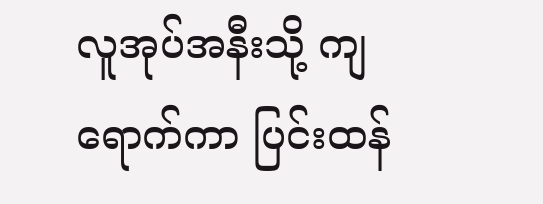လူအုပ်အနီးသို့ ကျရောက်ကာ ပြင်းထန်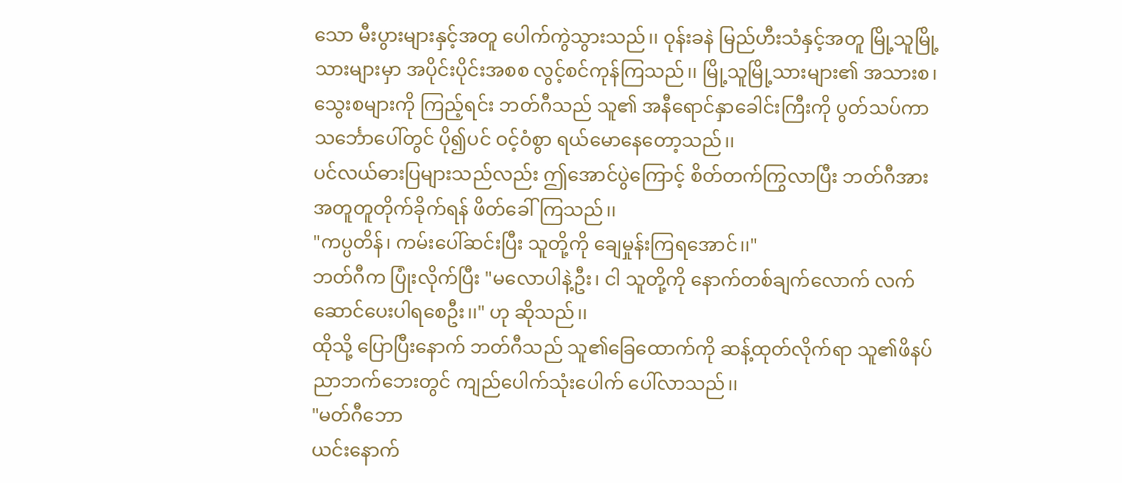သော မီးပွားများနှင့်အတူ ပေါက်ကွဲသွားသည်၊၊ ဝုန်းခနဲ မြည်ဟီးသံနှင့်အတူ မြို့သူမြို့သားများမှာ အပိုင်းပိုင်းအစစ လွင့်စင်ကုန်ကြသည်၊၊ မြို့သူမြို့သားများ၏ အသားစ၊ သွေးစများကို ကြည့်ရင်း ဘတ်ဂီသည် သူ၏ အနီရောင်နှာခေါင်းကြီးကို ပွတ်သပ်ကာ သင်္ဘောပေါ်တွင် ပို၍ပင် ဝင့်ဝံစွာ ရယ်မောနေတော့သည်၊၊
ပင်လယ်ဓားပြများသည်လည်း ဤအောင်ပွဲကြောင့် စိတ်တက်ကြွလာပြီး ဘတ်ဂီအား အတူတူတိုက်ခိုက်ရန် ဖိတ်ခေါ်ကြသည်၊၊
"ကပ္ပတိန်၊ ကမ်းပေါ်ဆင်းပြီး သူတို့ကို ချေမှုန်းကြရအောင်၊၊"
ဘတ်ဂီက ပြုံးလိုက်ပြီး "မလောပါနဲ့ဦး၊ ငါ သူတို့ကို နောက်တစ်ချက်လောက် လက်ဆောင်ပေးပါရစေဦး၊၊" ဟု ဆိုသည်၊၊
ထိုသို့ ပြောပြီးနောက် ဘတ်ဂီသည် သူ၏ခြေထောက်ကို ဆန့်ထုတ်လိုက်ရာ သူ၏ဖိနပ်ညာဘက်ဘေးတွင် ကျည်ပေါက်သုံးပေါက် ပေါ်လာသည်၊၊
"မတ်ဂီဘော
ယင်းနောက်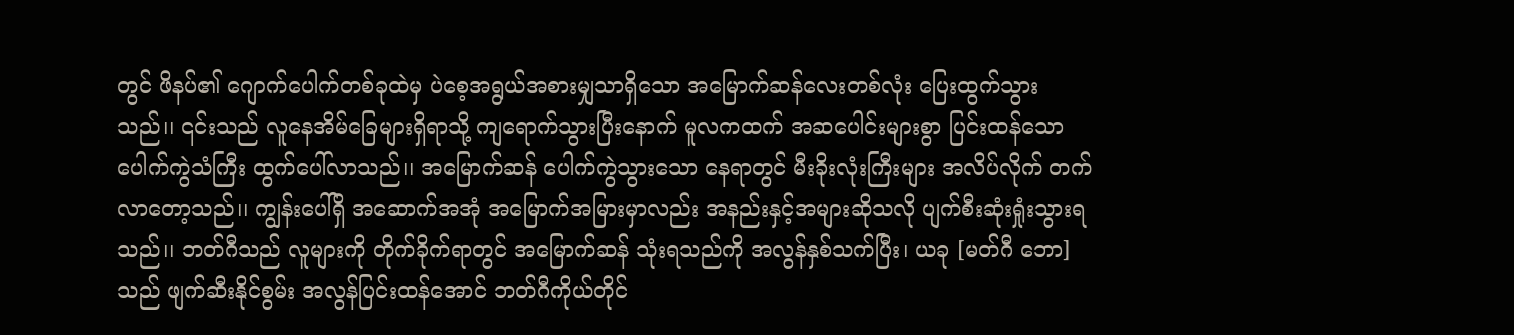တွင် ဖိနပ်၏ ဂျောက်ပေါက်တစ်ခုထဲမှ ပဲစေ့အရွယ်အစားမျှသာရှိသော အမြောက်ဆန်လေးတစ်လုံး ပြေးထွက်သွားသည်၊၊ ၎င်းသည် လူနေအိမ်ခြေများရှိရာသို့ ကျရောက်သွားပြီးနောက် မူလကထက် အဆပေါင်းများစွာ ပြင်းထန်သော ပေါက်ကွဲသံကြီး ထွက်ပေါ်လာသည်၊၊ အမြောက်ဆန် ပေါက်ကွဲသွားသော နေရာတွင် မီးခိုးလုံးကြီးများ အလိပ်လိုက် တက်လာတော့သည်၊၊ ကျွန်းပေါ်ရှိ အဆောက်အအုံ အမြောက်အမြားမှာလည်း အနည်းနှင့်အများဆိုသလို ပျက်စီးဆုံးရှုံးသွားရသည်၊၊ ဘတ်ဂီသည် လူများကို တိုက်ခိုက်ရာတွင် အမြောက်ဆန် သုံးရသည်ကို အလွန်နှစ်သက်ပြီး၊ ယခု [မတ်ဂီ ဘော] သည် ဖျက်ဆီးနိုင်စွမ်း အလွန်ပြင်းထန်အောင် ဘတ်ဂီကိုယ်တိုင်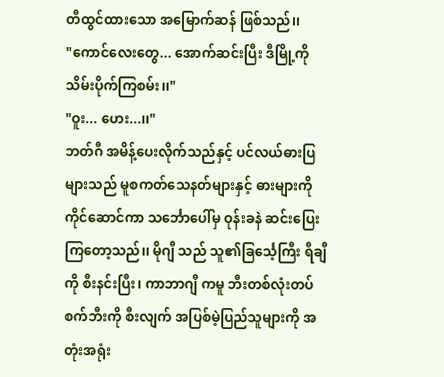တီထွင်ထားသော အမြောက်ဆန် ဖြစ်သည်၊၊
"ကောင်လေးတွေ... အောက်ဆင်းပြီး ဒီမြို့ကို သိမ်းပိုက်ကြစမ်း၊၊"
"ဝူး... ဟေး...၊၊"
ဘတ်ဂီ အမိန့်ပေးလိုက်သည်နှင့် ပင်လယ်ဓားပြများသည် မူစကတ်သေနတ်များနှင့် ဓားများကို ကိုင်ဆောင်ကာ သင်္ဘောပေါ်မှ ဝုန်းခနဲ ဆင်းပြေးကြတော့သည်၊၊ မိုဂျီ သည် သူ၏ခြင်္သေ့ကြီး ရီချီ ကို စီးနင်းပြီး၊ ကာဘာဂျီ ကမူ ဘီးတစ်လုံးတပ်စက်ဘီးကို စီးလျက် အပြစ်မဲ့ပြည်သူများကို အတုံးအရုံး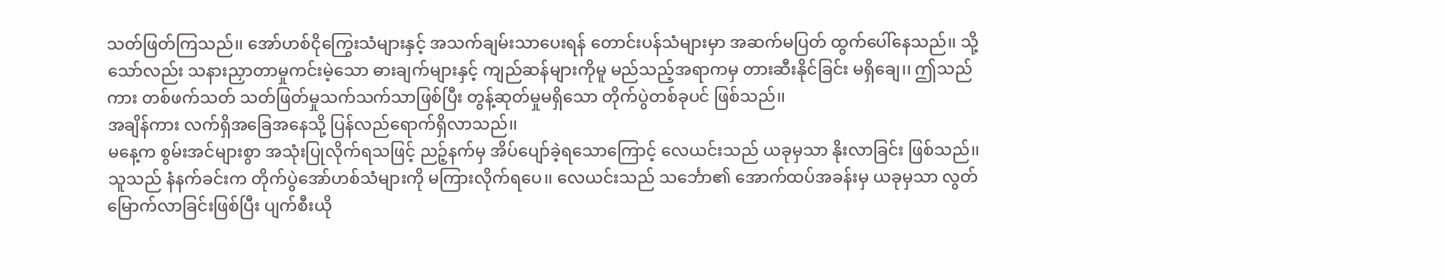သတ်ဖြတ်ကြသည်၊၊ အော်ဟစ်ငိုကြွေးသံများနှင့် အသက်ချမ်းသာပေးရန် တောင်းပန်သံများမှာ အဆက်မပြတ် ထွက်ပေါ်နေသည်၊၊ သို့သော်လည်း သနားညှာတာမှုကင်းမဲ့သော ဓားချက်များနှင့် ကျည်ဆန်များကိုမူ မည်သည့်အရာကမှ တားဆီးနိုင်ခြင်း မရှိချေ၊၊ ဤသည်ကား တစ်ဖက်သတ် သတ်ဖြတ်မှုသက်သက်သာဖြစ်ပြီး တွန့်ဆုတ်မှုမရှိသော တိုက်ပွဲတစ်ခုပင် ဖြစ်သည်၊၊
အချိန်ကား လက်ရှိအခြေအနေသို့ ပြန်လည်ရောက်ရှိလာသည်၊၊
မနေ့က စွမ်းအင်များစွာ အသုံးပြုလိုက်ရသဖြင့် ညဉ့်နက်မှ အိပ်ပျော်ခဲ့ရသောကြောင့် လေယင်းသည် ယခုမှသာ နိုးလာခြင်း ဖြစ်သည်၊၊ သူသည် နံနက်ခင်းက တိုက်ပွဲအော်ဟစ်သံများကို မကြားလိုက်ရပေ၊၊ လေယင်းသည် သင်္ဘော၏ အောက်ထပ်အခန်းမှ ယခုမှသာ လွတ်မြောက်လာခြင်းဖြစ်ပြီး ပျက်စီးယို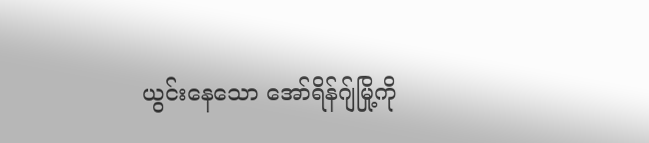ယွင်းနေသော အော်ရိန်ဂျ်မြို့ကို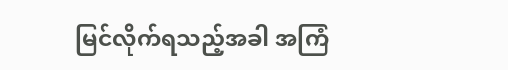မြင်လိုက်ရသည့်အခါ အကြံ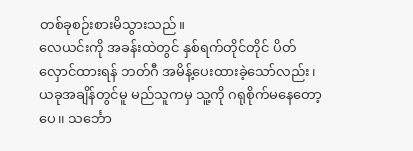တစ်ခုစဉ်းစားမိသွားသည်။
လေယင်းကို အခန်းထဲတွင် နှစ်ရက်တိုင်တိုင် ပိတ်လှောင်ထားရန် ဘတ်ဂီ အမိန့်ပေးထားခဲ့သော်လည်း၊ ယခုအချိန်တွင်မူ မည်သူကမှ သူ့ကို ဂရုစိုက်မနေတော့ပေ၊၊ သင်္ဘော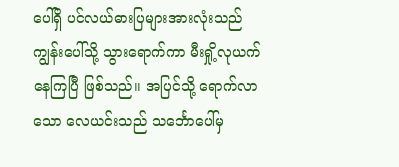ပေါ်ရှိ ပင်လယ်ဓားပြများအားလုံးသည် ကျွန်းပေါ်သို့ သွားရောက်ကာ မီးရှို့လုယက်နေကြပြီ ဖြစ်သည်၊၊ အပြင်သို့ ရောက်လာသော လေယင်းသည် သင်္ဘောပေါ်မှ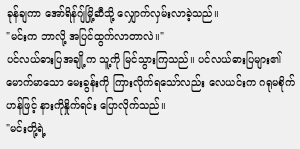ခုန်ချကာ အော်ရိန်ဂျ်မြို့ဆီသို့ လျှောက်လှမ်းလာခဲ့သည်၊၊
"မင်းက ဘာလို့ အပြင်ထွက်လာတာလဲ၊၊"
ပင်လယ်ဓားပြအချို့က သူ့ကို မြင်သွားကြသည်၊၊ ပင်လယ်ဓားပြများ၏ မောက်မာသော မေးခွန်းကို ကြားလိုက်ရသော်လည်း လေယင်းက ဂရုမစိုက်ဟန်ဖြင့် နားကိုနှိုက်ရင်း ပြောလိုက်သည်၊၊
"မင်းတို့ရဲ့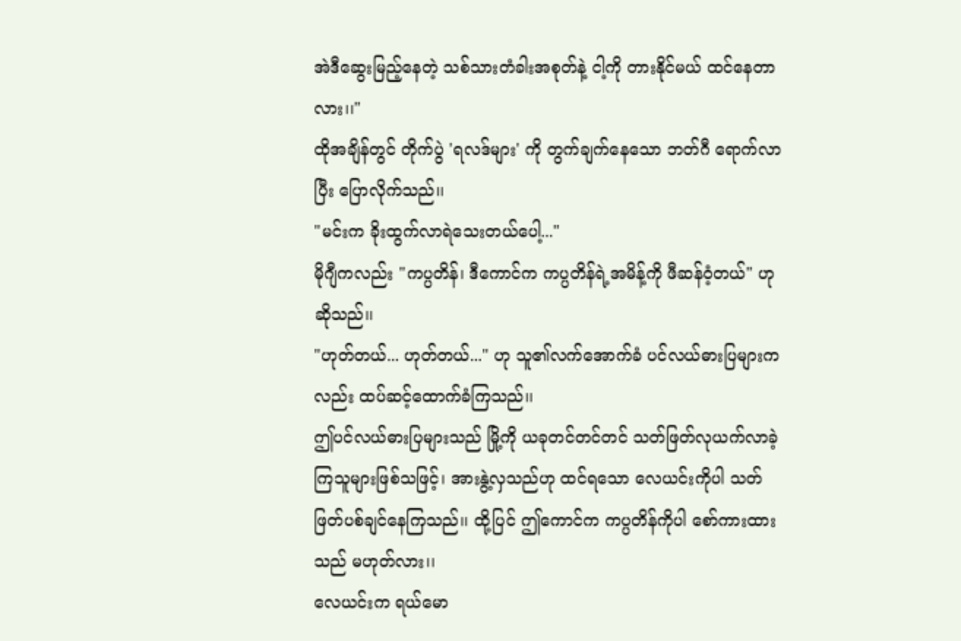အဲဒီဆွေးမြည့်နေတဲ့ သစ်သားတံခါးအစုတ်နဲ့ ငါ့ကို တားနိုင်မယ် ထင်နေတာလား၊၊"
ထိုအချိန်တွင် တိုက်ပွဲ 'ရလဒ်များ' ကို တွက်ချက်နေသော ဘတ်ဂီ ရောက်လာပြီး ပြောလိုက်သည်၊၊
"မင်းက ခိုးထွက်လာရဲသေးတယ်ပေါ့..."
မိုဂျီကလည်း "ကပ္ပတိန်၊ ဒီကောင်က ကပ္ပတိန်ရဲ့အမိန့်ကို ဖီဆန်ဝံ့တယ်" ဟု ဆိုသည်၊၊
"ဟုတ်တယ်... ဟုတ်တယ်..." ဟု သူ၏လက်အောက်ခံ ပင်လယ်ဓားပြများကလည်း ထပ်ဆင့်ထောက်ခံကြသည်၊၊
ဤပင်လယ်ဓားပြများသည် မြို့ကို ယခုတင်တင်တင် သတ်ဖြတ်လုယက်လာခဲ့ကြသူများဖြစ်သဖြင့်၊ အားနွဲ့လှသည်ဟု ထင်ရသော လေယင်းကိုပါ သတ်ဖြတ်ပစ်ချင်နေကြသည်၊၊ ထို့ပြင် ဤကောင်က ကပ္ပတိန်ကိုပါ စော်ကားထားသည် မဟုတ်လား၊၊
လေယင်းက ရယ်မော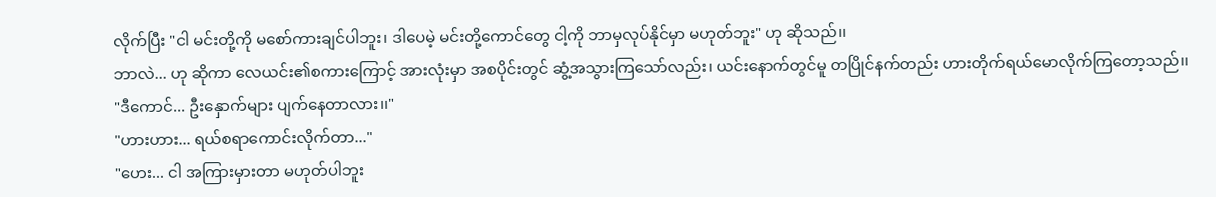လိုက်ပြီး "ငါ မင်းတို့ကို မစော်ကားချင်ပါဘူး၊ ဒါပေမဲ့ မင်းတို့ကောင်တွေ ငါ့ကို ဘာမှလုပ်နိုင်မှာ မဟုတ်ဘူး" ဟု ဆိုသည်၊၊
ဘာလဲ... ဟု ဆိုကာ လေယင်း၏စကားကြောင့် အားလုံးမှာ အစပိုင်းတွင် ဆွံ့အသွားကြသော်လည်း၊ ယင်းနောက်တွင်မူ တပြိုင်နက်တည်း ဟားတိုက်ရယ်မောလိုက်ကြတော့သည်၊၊
"ဒီကောင်... ဦးနှောက်များ ပျက်နေတာလား၊၊"
"ဟားဟား... ရယ်စရာကောင်းလိုက်တာ..."
"ဟေး... ငါ အကြားမှားတာ မဟုတ်ပါဘူး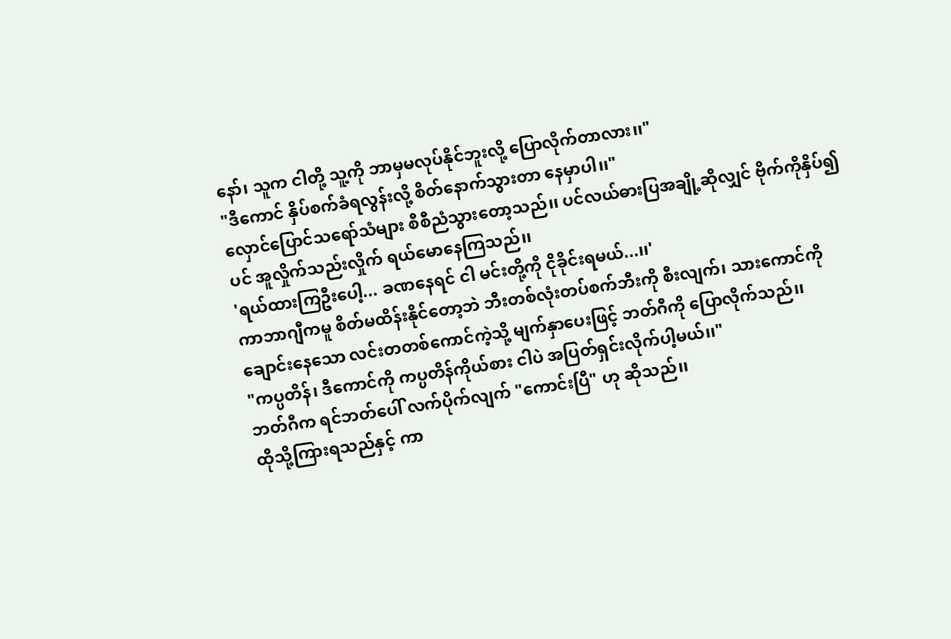နော်၊ သူက ငါတို့ သူ့ကို ဘာမှမလုပ်နိုင်ဘူးလို့ ပြောလိုက်တာလား၊၊"
"ဒီကောင် နှိပ်စက်ခံရလွန်းလို့ စိတ်နောက်သွားတာ နေမှာပါ၊၊"
လှောင်ပြောင်သရော်သံများ စီစီညံသွားတော့သည်၊၊ ပင်လယ်ဓားပြအချို့ဆိုလျှင် ဗိုက်ကိုနှိပ်၍ပင် အူလှိုက်သည်းလှိုက် ရယ်မောနေကြသည်၊၊
'ရယ်ထားကြဦးပေါ့... ခဏနေရင် ငါ မင်းတို့ကို ငိုခိုင်းရမယ်...၊၊'
ကာဘာဂျီကမူ စိတ်မထိန်းနိုင်တော့ဘဲ ဘီးတစ်လုံးတပ်စက်ဘီးကို စီးလျက်၊ သားကောင်ကို ချောင်းနေသော လင်းတတစ်ကောင်ကဲ့သို့ မျက်နှာပေးဖြင့် ဘတ်ဂီကို ပြောလိုက်သည်၊၊
"ကပ္ပတိန်၊ ဒီကောင်ကို ကပ္ပတိန်ကိုယ်စား ငါပဲ အပြတ်ရှင်းလိုက်ပါ့မယ်၊၊"
ဘတ်ဂီက ရင်ဘတ်ပေါ် လက်ပိုက်လျက် "ကောင်းပြီ" ဟု ဆိုသည်၊၊
ထိုသို့ကြားရသည်နှင့် ကာ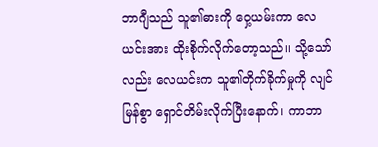ဘာဂျီသည် သူ၏ဓားကို ဝှေ့ယမ်းကာ လေယင်းအား ထိုးစိုက်လိုက်တော့သည်၊၊ သို့သော်လည်း လေယင်းက သူ၏တိုက်ခိုက်မှုကို လျင်မြန်စွာ ရှောင်တိမ်းလိုက်ပြီးနောက်၊ ကာဘာ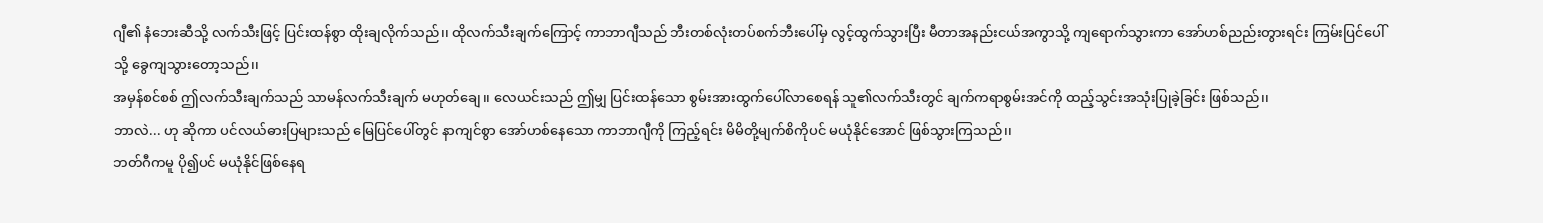ဂျီ၏ နံဘေးဆီသို့ လက်သီးဖြင့် ပြင်းထန်စွာ ထိုးချလိုက်သည်၊၊ ထိုလက်သီးချက်ကြောင့် ကာဘာဂျီသည် ဘီးတစ်လုံးတပ်စက်ဘီးပေါ်မှ လွင့်ထွက်သွားပြီး မီတာအနည်းငယ်အကွာသို့ ကျရောက်သွားကာ အော်ဟစ်ညည်းတွားရင်း ကြမ်းပြင်ပေါ်သို့ ခွေကျသွားတော့သည်၊၊
အမှန်စင်စစ် ဤလက်သီးချက်သည် သာမန်လက်သီးချက် မဟုတ်ချေ၊၊ လေယင်းသည် ဤမျှ ပြင်းထန်သော စွမ်းအားထွက်ပေါ်လာစေရန် သူ၏လက်သီးတွင် ချက်ကရာစွမ်းအင်ကို ထည့်သွင်းအသုံးပြုခဲ့ခြင်း ဖြစ်သည်၊၊
ဘာလဲ... ဟု ဆိုကာ ပင်လယ်ဓားပြများသည် မြေပြင်ပေါ်တွင် နာကျင်စွာ အော်ဟစ်နေသော ကာဘာဂျီကို ကြည့်ရင်း မိမိတို့မျက်စိကိုပင် မယုံနိုင်အောင် ဖြစ်သွားကြသည်၊၊
ဘတ်ဂီကမူ ပို၍ပင် မယုံနိုင်ဖြစ်နေရ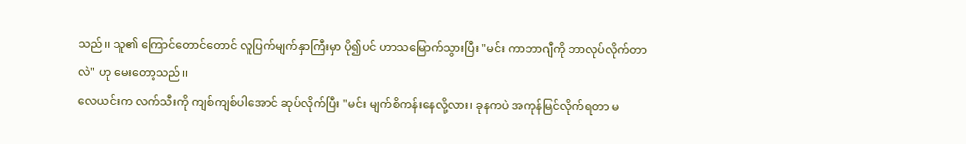သည်၊၊ သူ၏ ကြောင်တောင်တောင် လူပြက်မျက်နှာကြီးမှာ ပို၍ပင် ဟာသမြောက်သွားပြီး "မင်း ကာဘာဂျီကို ဘာလုပ်လိုက်တာလဲ" ဟု မေးတော့သည်၊၊
လေယင်းက လက်သီးကို ကျစ်ကျစ်ပါအောင် ဆုပ်လိုက်ပြီး "မင်း မျက်စိကန်းနေလို့လား၊ ခုနကပဲ အကုန်မြင်လိုက်ရတာ မ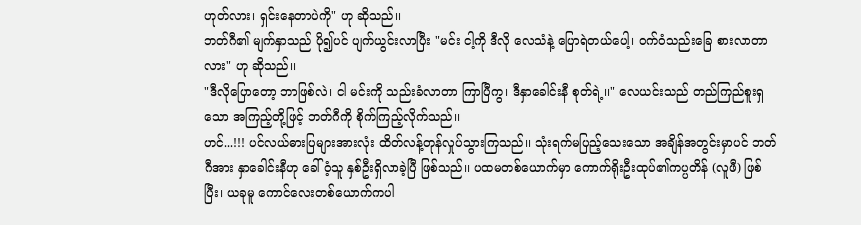ဟုတ်လား၊ ရှင်းနေတာပဲကို" ဟု ဆိုသည်၊၊
ဘတ်ဂီ၏ မျက်နှာသည် ပို၍ပင် ပျက်ယွင်းလာပြီး "မင်း ငါ့ကို ဒီလို လေသံနဲ့ ပြောရဲတယ်ပေါ့၊ ဝက်ဝံသည်းခြေ စားလာတာလား" ဟု ဆိုသည်၊၊
"ဒီလိုပြောတော့ ဘာဖြစ်လဲ၊ ငါ မင်းကို သည်းခံလာတာ ကြာပြီကွ၊ ဒီနှာခေါင်းနီ စုတ်ရဲ့၊၊" လေယင်းသည် တည်ကြည်စူးရှသော အကြည့်တို့ဖြင့် ဘတ်ဂီကို စိုက်ကြည့်လိုက်သည်၊၊
ဟင်...!!! ပင်လယ်ဓားပြများအားလုံး ထိတ်လန့်တုန်လှုပ်သွားကြသည်၊၊ သုံးရက်မပြည့်သေးသော အချိန်အတွင်းမှာပင် ဘတ်ဂီအား နှာခေါင်းနီဟု ခေါ်ဝံ့သူ နှစ်ဦးရှိလာခဲ့ပြီ ဖြစ်သည်၊၊ ပထမတစ်ယောက်မှာ ကောက်ရိုးဦးထုပ်၏ကပ္ပတိန် (လူဖီ) ဖြစ်ပြီး၊ ယခုမူ ကောင်လေးတစ်ယောက်ကပါ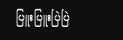ပြူးပြူးပြဲပြဲ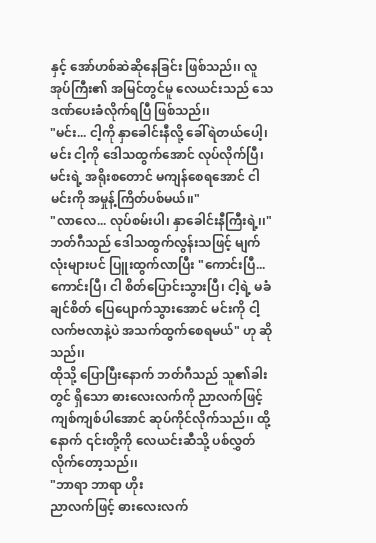နှင့် အော်ဟစ်ဆဲဆိုနေခြင်း ဖြစ်သည်၊၊ လူအုပ်ကြီး၏ အမြင်တွင်မူ လေယင်းသည် သေဒဏ်ပေးခံလိုက်ရပြီ ဖြစ်သည်၊၊
"မင်း... ငါ့ကို နှာခေါင်းနီလို့ ခေါ်ရဲတယ်ပေါ့၊ မင်း ငါ့ကို ဒေါသထွက်အောင် လုပ်လိုက်ပြီ၊ မင်းရဲ့ အရိုးစတောင် မကျန်စေရအောင် ငါ မင်းကို အမှုန့်ကြိတ်ပစ်မယ်၊၊"
"လာလေ... လုပ်စမ်းပါ၊ နှာခေါင်းနီကြီးရဲ့၊၊"
ဘတ်ဂီသည် ဒေါသထွက်လွန်းသဖြင့် မျက်လုံးများပင် ပြူးထွက်လာပြီး "ကောင်းပြီ... ကောင်းပြီ၊ ငါ စိတ်ပြောင်းသွားပြီ၊ ငါ့ရဲ့ မခံချင်စိတ် ပြေပျောက်သွားအောင် မင်းကို ငါ့လက်ဗလာနဲ့ပဲ အသက်ထွက်စေရမယ်" ဟု ဆိုသည်၊၊
ထိုသို့ ပြောပြီးနောက် ဘတ်ဂီသည် သူ၏ခါးတွင် ရှိသော ဓားလေးလက်ကို ညာလက်ဖြင့် ကျစ်ကျစ်ပါအောင် ဆုပ်ကိုင်လိုက်သည်၊၊ ထို့နောက် ၎င်းတို့ကို လေယင်းဆီသို့ ပစ်လွှတ်လိုက်တော့သည်၊၊
"ဘာရာ ဘာရာ ဟိုး
ညာလက်ဖြင့် ဓားလေးလက်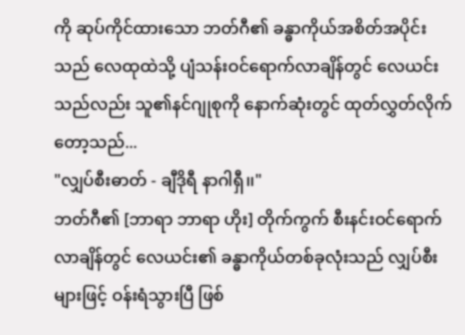ကို ဆုပ်ကိုင်ထားသော ဘတ်ဂီ၏ ခန္ဓာကိုယ်အစိတ်အပိုင်းသည် လေထုထဲသို့ ပျံသန်းဝင်ရောက်လာချိန်တွင် လေယင်းသည်လည်း သူ၏နင်ဂျုစုကို နောက်ဆုံးတွင် ထုတ်လွှတ်လိုက်တော့သည်...
"လျှပ်စီးဓာတ် - ချီဒိုရီ နာဂါရှီ၊၊"
ဘတ်ဂီ၏ [ဘာရာ ဘာရာ ဟိုး] တိုက်ကွက် စီးနင်းဝင်ရောက်လာချိန်တွင် လေယင်း၏ ခန္ဓာကိုယ်တစ်ခုလုံးသည် လျှပ်စီးများဖြင့် ဝန်းရံသွားပြီ ဖြစ်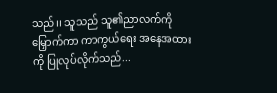သည်၊၊ သူသည် သူ၏ညာလက်ကို မြှောက်ကာ ကာကွယ်ရေး အနေအထားကို ပြုလုပ်လိုက်သည်...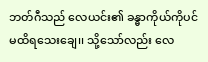ဘတ်ဂီသည် လေယင်း၏ ခန္ဓာကိုယ်ကိုပင် မထိရသေးချေ၊၊ သို့သော်လည်း လေ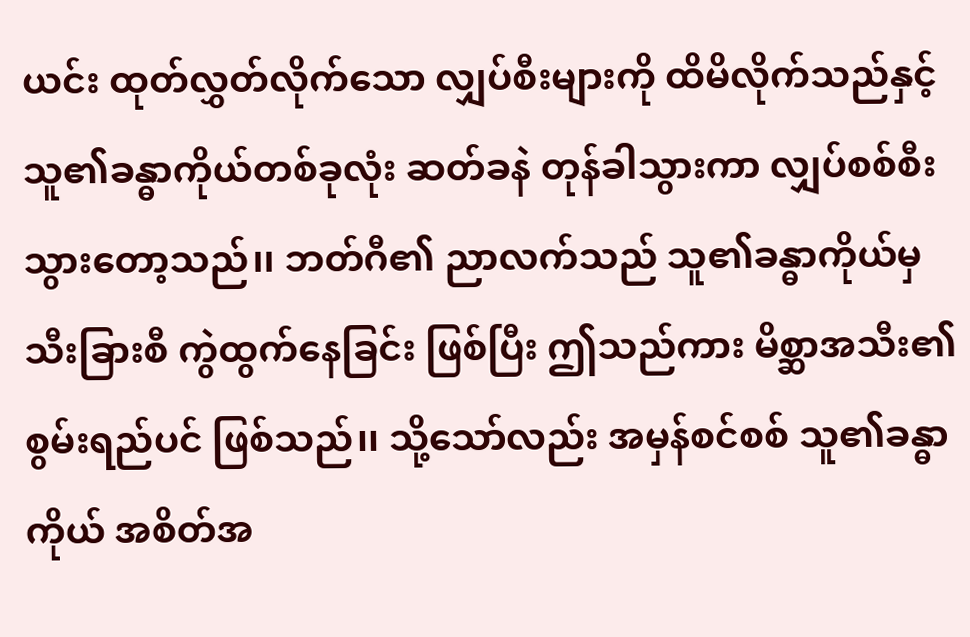ယင်း ထုတ်လွှတ်လိုက်သော လျှပ်စီးများကို ထိမိလိုက်သည်နှင့် သူ၏ခန္ဓာကိုယ်တစ်ခုလုံး ဆတ်ခနဲ တုန်ခါသွားကာ လျှပ်စစ်စီးသွားတော့သည်၊၊ ဘတ်ဂီ၏ ညာလက်သည် သူ၏ခန္ဓာကိုယ်မှ သီးခြားစီ ကွဲထွက်နေခြင်း ဖြစ်ပြီး ဤသည်ကား မိစ္ဆာအသီး၏ စွမ်းရည်ပင် ဖြစ်သည်၊၊ သို့သော်လည်း အမှန်စင်စစ် သူ၏ခန္ဓာကိုယ် အစိတ်အ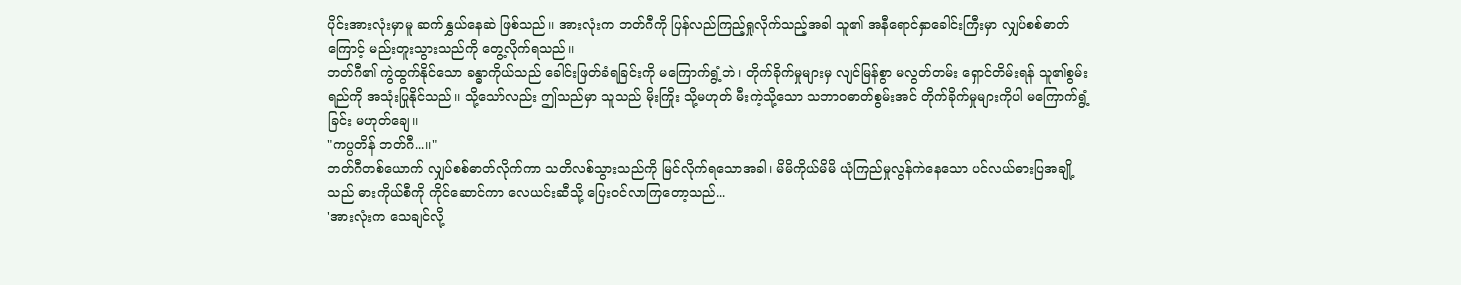ပိုင်းအားလုံးမှာမူ ဆက်နွှယ်နေဆဲ ဖြစ်သည်၊၊ အားလုံးက ဘတ်ဂီကို ပြန်လည်ကြည့်ရှုလိုက်သည့်အခါ သူ၏ အနီရောင်နှာခေါင်းကြီးမှာ လျှပ်စစ်ဓာတ်ကြောင့် မည်းတူးသွားသည်ကို တွေ့လိုက်ရသည်၊၊
ဘတ်ဂီ၏ ကွဲထွက်နိုင်သော ခန္ဓာကိုယ်သည် ခေါင်းဖြတ်ခံရခြင်းကို မကြောက်ရွံ့ဘဲ၊ တိုက်ခိုက်မှုများမှ လျင်မြန်စွာ မလွတ်တမ်း ရှောင်တိမ်းရန် သူ၏စွမ်းရည်ကို အသုံးပြုနိုင်သည်၊၊ သို့သော်လည်း ဤသည်မှာ သူသည် မိုးကြိုး သို့မဟုတ် မီးကဲ့သို့သော သဘာဝဓာတ်စွမ်းအင် တိုက်ခိုက်မှုများကိုပါ မကြောက်ရွံ့ခြင်း မဟုတ်ချေ၊၊
"ကပ္ပတိန် ဘတ်ဂီ...၊၊"
ဘတ်ဂီတစ်ယောက် လျှပ်စစ်ဓာတ်လိုက်ကာ သတိလစ်သွားသည်ကို မြင်လိုက်ရသောအခါ၊ မိမိကိုယ်မိမိ ယုံကြည်မှုလွန်ကဲနေသော ပင်လယ်ဓားပြအချို့သည် ဓားကိုယ်စီကို ကိုင်ဆောင်ကာ လေယင်းဆီသို့ ပြေးဝင်လာကြတော့သည်...
'အားလုံးက သေချင်လို့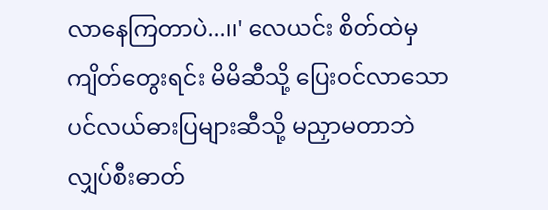လာနေကြတာပဲ...၊၊' လေယင်း စိတ်ထဲမှ ကျိတ်တွေးရင်း မိမိဆီသို့ ပြေးဝင်လာသော ပင်လယ်ဓားပြများဆီသို့ မညှာမတာဘဲ လျှပ်စီးဓာတ်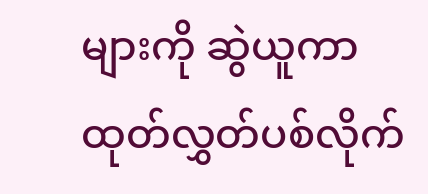များကို ဆွဲယူကာ ထုတ်လွှတ်ပစ်လိုက်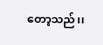တော့သည်၊၊